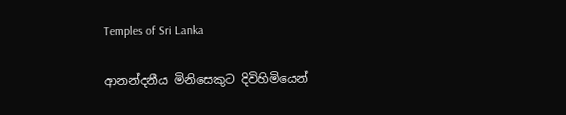Temples of Sri Lanka

ආනන්දනීය මිනිසෙකුට දිවිහිමියෙන්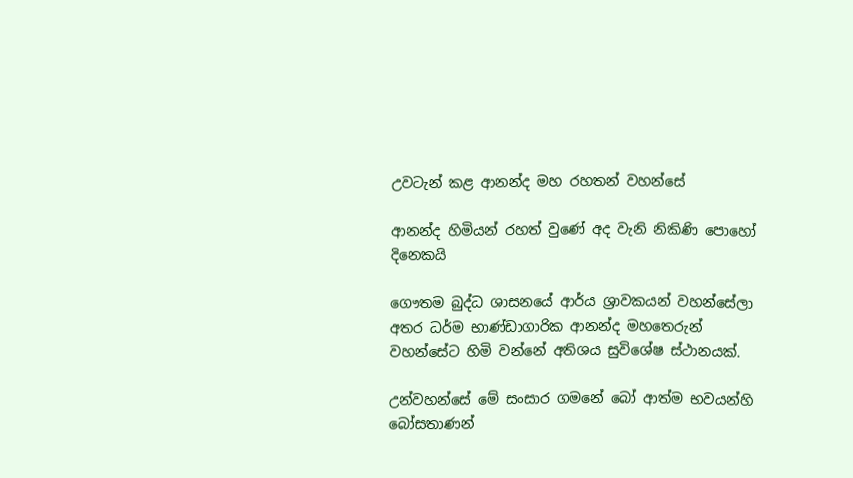උවටැන් කළ ආනන්ද මහ රහතන් වහන්සේ

ආනන්ද හිමියන් රහත් වුණේ අද වැනි නිකිණි පොහෝ දිනෙකයි

ගෞතම බුද්ධ ශාසනයේ ආර්ය ශ්‍රාවකයන් වහන්සේලා අතර ධර්ම භාණ්ඩාගාරික ආනන්ද මහතෙරුන් වහන්සේට හිමි වන්නේ අතිශය සුවිශේෂ ස්ථානයක්.

උන්වහන්සේ මේ සංසාර ගමනේ බෝ ආත්ම භවයන්හි බෝසතාණන්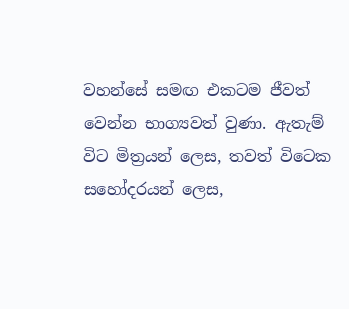වහන්සේ සමඟ එකටම ජීවත් වෙන්න භාග්‍යවත් වුණා. ඇතැම් විට මිත්‍රයන් ලෙස, තවත් විටෙක සහෝදරයන් ලෙස,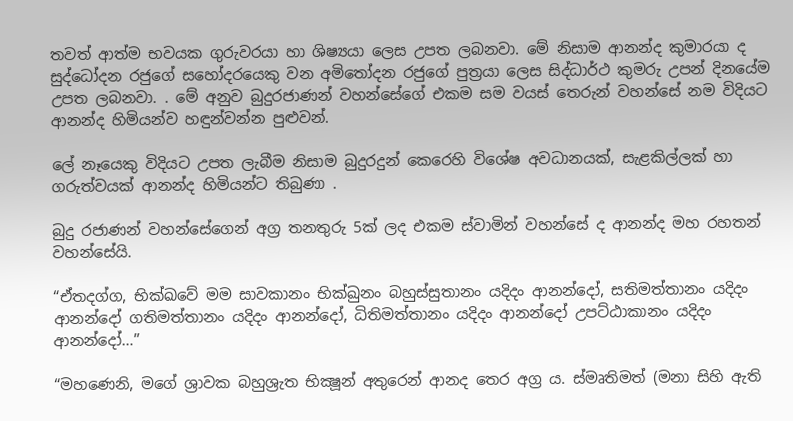තවත් ආත්ම භවයක ගුරුවරයා හා ශිෂ්‍යයා ලෙස උපත ලබනවා. මේ නිසාම ආනන්ද කුමාරයා ද සුද්ධෝදන රජුගේ සහෝදරයෙකු වන අමිතෝදන රජුගේ පුත්‍රයා ලෙස සිද්ධාර්ථ කුමරු උපන් දිනයේම උපත ලබනවා. . මේ අනුව බුදුරජාණන් වහන්සේගේ එකම සම වයස් තෙරුන් වහන්සේ නම විදියට ආනන්ද හිමියන්ව හඳුන්වන්න පුළුවන්.

ලේ නෑයෙකු විදියට උපත ලැබීම නිසාම බුදුරදුන් කෙරෙහි විශේෂ අවධානයක්, සැළකිල්ලක් හා ගරුත්වයක් ආනන්ද හිමියන්ට තිබුණා .

බුදු රජාණන් වහන්සේගෙන් අග්‍ර තනතුරු 5ක් ලද එකම ස්වාමින් වහන්සේ ද ආනන්ද මහ රහතන් වහන්සේයි.

“ඒතදග්ග, භික්ඛවේ මම සාවකානං භික්ඛුනං බහුස්සුතානං යදිදං ආනන්දෝ, සතිමත්තානං යදිදං ආනන්දෝ ගතිමත්තානං යදිදං ආනන්දෝ, ධිතිමත්තානං යදිදං ආනන්දෝ උපට්ඨාකානං යදිදං ආනන්දෝ…”

“මහණෙනි, මගේ ශ්‍රාවක බහුශ්‍රැත භික්‍ෂූන් අතුරෙන් ආනද තෙර අග්‍ර ය. ස්මෘතිමත් (මනා සිහි ඇති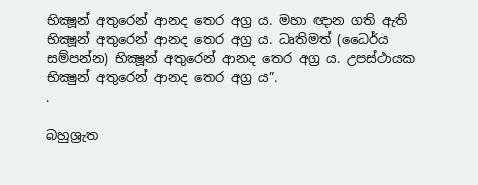භික්‍ෂූන් අතුරෙන් ආනද තෙර අග්‍ර ය. මහා ඥාන ගති ඇති භික්‍ෂූන් අතුරෙන් ආනද තෙර අග්‍ර ය. ධෘතිමත් (ධෛර්ය සම්පන්න) භික්‍ෂූන් අතුරෙන් ආනද තෙර අග්‍ර ය. උපස්ථායක භික්‍ෂුන් අතුරෙන් ආනද තෙර අග්‍ර ය”.
.

බහුශ්‍රැත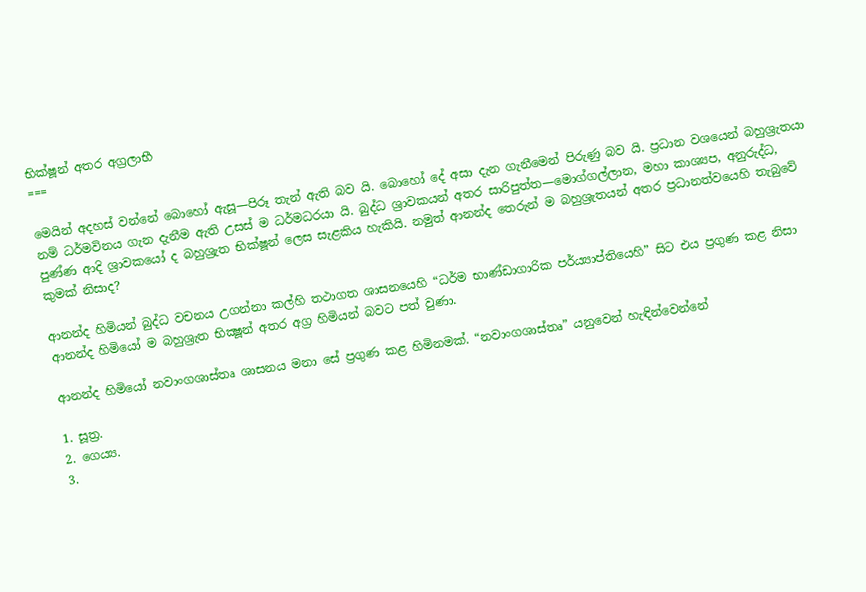භික්ෂූන් අතර අග්‍රලාභී
===

මෙයින් අදහස් වන්නේ බොහෝ ඇසූ—පිරූ තැන් ඇති බව යි. බොහෝ දේ අසා දැන ගැනීමෙන් පිරුණු බව යි. ප්‍රධාන වශයෙන් බහුශ්‍රැතයා නම් ධර්මවිනය ගැන දැනීම ඇති උසස් ම ධර්මධරයා යි. බුද්ධ ශ්‍රාවකයන් අතර සාරිපුත්ත—මොග්ගල්ලාන, මහා කාශ්‍යප, අනුරුද්ධ, පුණ්ණ ආදි ශ්‍රාවකයෝ ද බහුශ්‍රැත භික්ෂූන් ලෙස සැළකිය හැකියි. නමුත් ආනන්ද තෙරුන් ම බහුශ්‍රැතයන් අතර ප්‍රධානත්වයෙහි තැබුවේ කුමක් නිසාද?

ආනන්ද හිමියන් බුද්ධ වචනය උගන්නා කල්හි තථාගත ශාසනයෙහි “ධර්ම භාණ්ඩාගාරික පර්ය්‍යාප්තියෙහි” සිට එය ප්‍රගුණ කළ නිසා ආනන්ද හිමියෝ ම බහුශ්‍රැත භික්‍ෂූන් අතර අග්‍ර හිමියන් බවට පත් වුණා.

ආනන්ද හිමියෝ නවාංගශාස්තෘ ශාසනය මනා සේ ප්‍රගුණ කළ හිමිනමක්. “නවාංගශාස්තෘ” යනුවෙන් හැඳින්වෙන්නේ

1. සූත්‍ර.
2. ගෙය්‍ය.
3.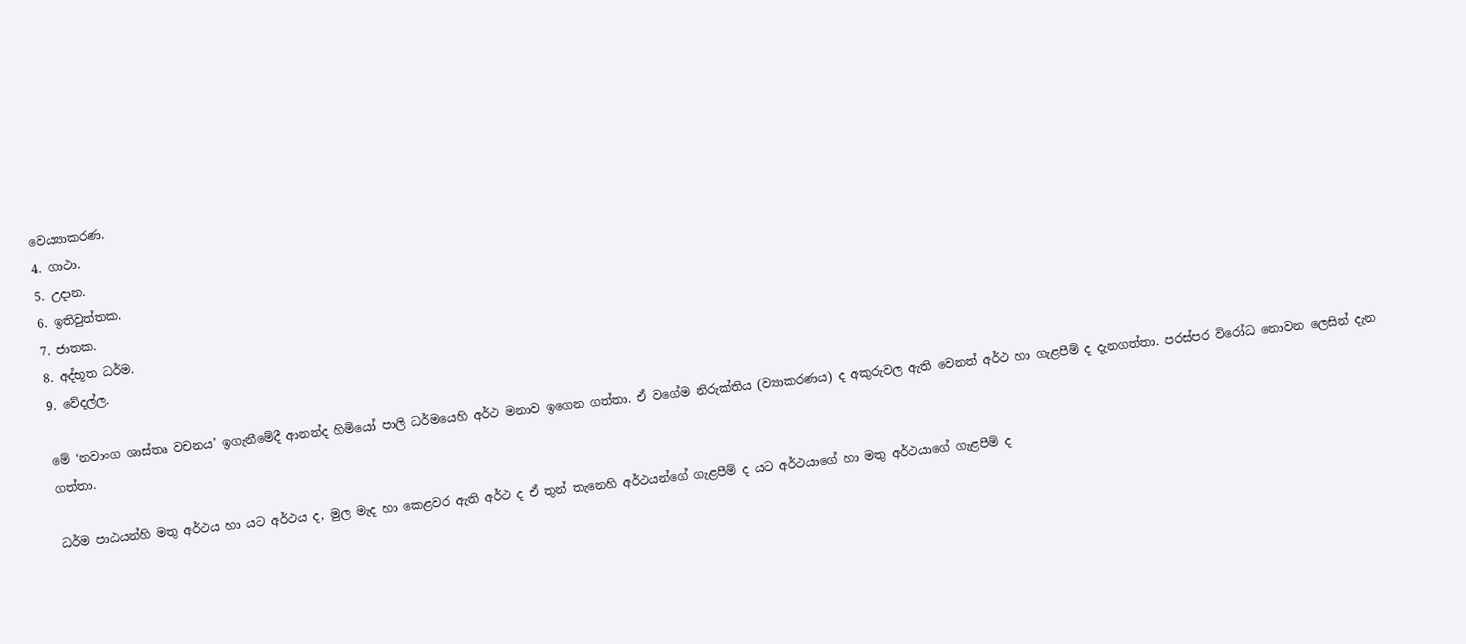වෙය්‍යාකරණ.
4. ගාථා.
5. උදාන.
6. ඉතිවුත්තක.
7. ජාතක.
8. අද්භූත ධර්ම.
9. වේදල්ල.

මේ ‘නවාංග ශාස්තෘ වචනය’ ඉගැනීමේදී ආනන්ද හිමියෝ පාලි ධර්මයෙහි අර්ථ මනාව ඉගෙන ගත්තා. ඒ වගේම නිරුක්තිය (ව්‍යාකරණය) ද අකුරුවල ඇති වෙනත් අර්ථ හා ගැළපීම් ද දැනගත්තා. පරස්පර විරෝධ නොවන ලෙසින් දැන ගත්තා.

ධර්ම පාඨයන්හි මතු අර්ථය හා යට අර්ථය ද, මුල මැද හා කෙළවර ඇති අර්ථ ද ඒ තුන් තැනෙහි අර්ථයන්ගේ ගැළපීම් ද යට අර්ථයාගේ හා මතු අර්ථයාගේ ගැළපීම් ද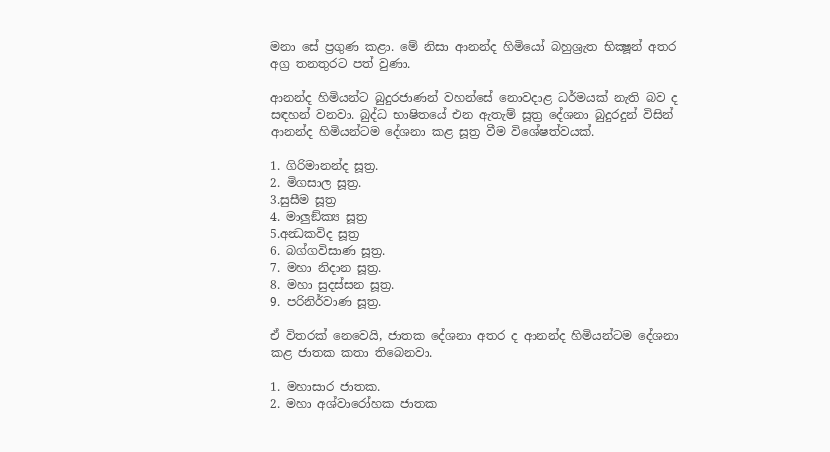මනා සේ ප්‍රගුණ කළා. මේ නිසා ආනන්ද හිමියෝ බහුශ්‍රැත භික්‍ෂූන් අතර අග්‍ර තනතුරට පත් වුණා.

ආනන්ද හිමියන්ට බුදුරජාණන් වහන්සේ නොවදාළ ධර්මයක් නැති බව ද සඳහන් වනවා. බුද්ධ භාෂිතයේ එන ඇතැම් සූත්‍ර දේශනා බුදුරදුන් විසින් ආනන්ද හිමියන්ටම දේශනා කළ සූත්‍ර වීම විශේෂත්වයක්.

1. ගිරිමානන්ද සූත්‍ර.
2. මිගසාල සූත්‍ර.
3.සුසීම සූත්‍ර
4. මාලුඞ්ක්‍ය සූත්‍ර
5.අන්‍ධකවිද සූත්‍ර
6. බග්ගවිසාණ සූත්‍ර.
7. මහා නිදාන සූත්‍ර.
8. මහා සුදස්සන සූත්‍ර.
9. පරිනිර්වාණ සූත්‍ර.

ඒ විතරක් නෙවෙයි, ජාතක දේශනා අතර ද ආනන්ද හිමියන්ටම දේශනා කළ ජාතක කතා තිබෙනවා.

1. මහාසාර ජාතක.
2. මහා අශ්වාරෝහක ජාතක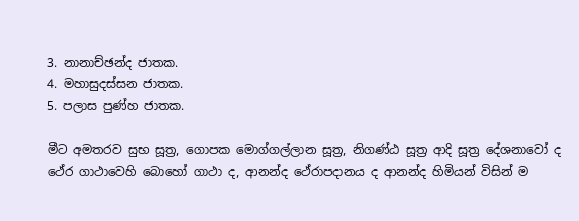3. නානාච්ඡන්ද ජාතක.
4. මහාසුදස්සන ජාතක.
5. පලාස පුණ්හ ජාතක.

මීට අමතරව සුභ සූත්‍ර, ගොපක මොග්ගල්ලාන සූත්‍ර, නිගණ්ඨ සූත්‍ර ආදි සූත්‍ර දේශනාවෝ ද ථේර ගාථාවෙහි බොහෝ ගාථා ද, ආනන්ද ථේරාපදානය ද ආනන්ද හිමියන් විසින් ම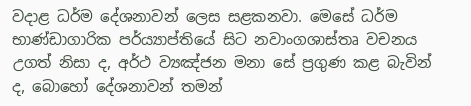වදාළ ධර්ම දේශනාවන් ලෙස සළකනවා. මෙසේ ධර්ම භාණ්ඩාගාරික පර්ය්‍යාප්තියේ සිට නවාංගශාස්තෘ වචනය උගත් නිසා ද, අර්ථ ව්‍යඤ්ජන මනා සේ ප්‍රගුණ කළ බැවින් ද, බොහෝ දේශනාවන් තමන්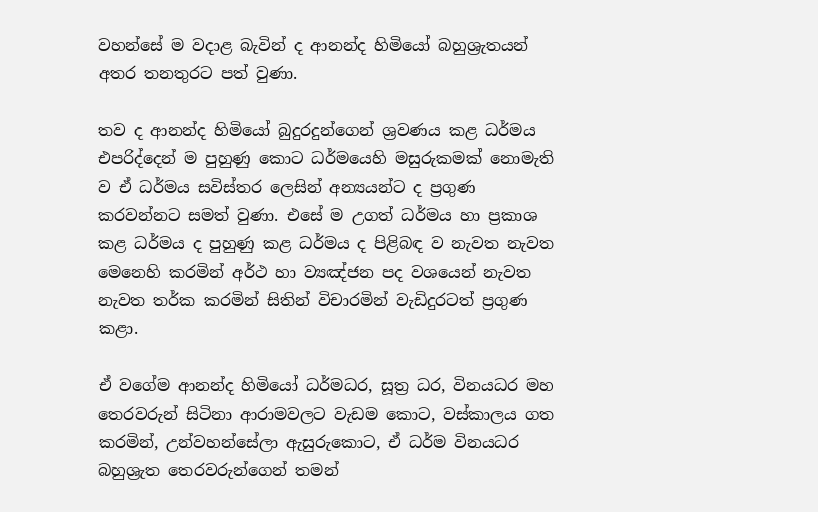වහන්සේ ම වදාළ බැවින් ද ආනන්ද හිමියෝ බහුශ්‍රැතයන් අතර තනතුරට පත් වුණා.

තව ද ආනන්ද හිමියෝ බුදුරදුන්ගෙන් ශ්‍රවණය කළ ධර්මය එපරිද්දෙන් ම පුහුණු කොට ධර්මයෙහි මසුරුකමක් නොමැති ව ඒ ධර්මය සවිස්තර ලෙසින් අන්‍යයන්ට ද ප්‍රගුණ කරවන්නට සමත් වුණා. එසේ ම උගත් ධර්මය හා ප්‍රකාශ කළ ධර්මය ද පුහුණු කළ ධර්මය ද පිළිබඳ ව නැවත නැවත මෙනෙහි කරමින් අර්ථ හා ව්‍යඤ්ජන පද වශයෙන් නැවත නැවත තර්ක කරමින් සිතින් විචාරමින් වැඩිදුරටත් ප්‍රගුණ කළා.

ඒ වගේම ආනන්ද හිමියෝ ධර්මධර, සූත්‍ර ධර, විනයධර මහ තෙරවරුන් සිටිනා ආරාමවලට වැඩම කොට, වස්කාලය ගත කරමින්, උන්වහන්සේලා ඇසුරුකොට, ඒ ධර්ම විනයධර බහුශ්‍රැත තෙරවරුන්ගෙන් තමන්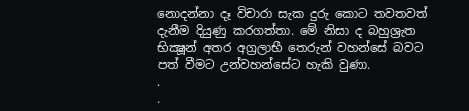නොදන්නා දෑ විචාරා සැක දුරු කොට තවතවත් දැනීම දියුණු කරගත්තා. මේ නිසා ද බහුශ්‍රැත භික්‍ෂූන් අතර අග්‍රලාභී තෙරුන් වහන්සේ බවට පත් වීමට උන්වහන්සේට හැකි වුණා.
.
.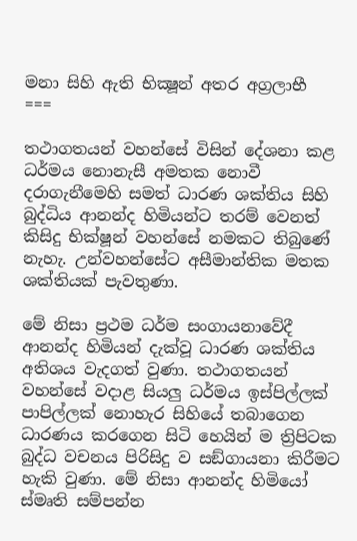මනා සිහි ඇති භික්‍ෂූන් අතර අග්‍රලාභී
===

තථාගතයන් වහන්සේ විසින් දේශනා කළ ධර්මය නොනැසී අමතක නොවී දරාගැනීමෙහි සමත් ධාරණ ශක්තිය සිහි බුද්ධිය ආනන්ද හිමියන්ට තරම් වෙනත් කිසිදු භික්ෂූන් වහන්සේ නමකට තිබුණේ නැහැ. උන්වහන්සේට අසීමාන්තික මතක ශක්තියක් පැවතුණා.

මේ නිසා ප්‍රථම ධර්ම සංගායනාවේදී ආනන්ද හිමියන් දැක්වූ ධාරණ ශක්තිය අතිශය වැදගත් වුණා. තථාගතයන් වහන්සේ වදාළ සියලු ධර්මය ඉස්පිල්ලක් පාපිල්ලක් නොහැර සිහියේ තබාගෙන ධාරණය කරගෙන සිටි හෙයින් ම ත්‍රිපිටක බුද්ධ වචනය පිරිසිදු ව සඞ්ගායනා කිරීමට හැකි වුණා. මේ නිසා ආනන්ද හිමියෝ ස්මෘති සම්පන්න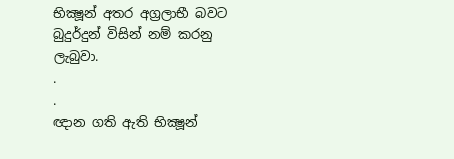භික්‍ෂූන් අතර අග්‍රලාභී බවට බුදුර්දුන් විසින් නම් කරනු ලැබුවා.
.
.
ඥාන ගති ඇති භික්‍ෂූන්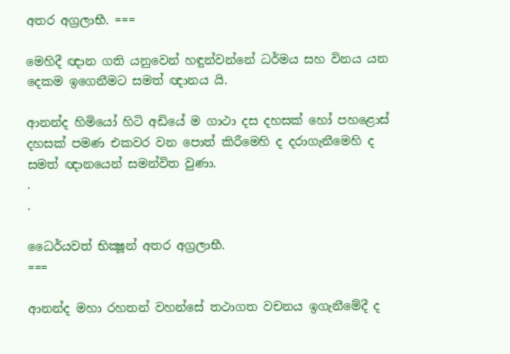අතර අග්‍රලාභී. ===

මෙහිදී ඥාන ගති යනුවෙන් හඳුන්වන්නේ ධර්මය සහ විනය යන දෙකම ඉගෙනීමට සමත් ඥානය යි.

ආනන්ද හිමියෝ හිටි අඩියේ ම ගාථා දස දහසක් හෝ පහළොස් දහසක් පමණ එකවර වන පොත් කිරීමෙහි ද දරාගැනීමෙහි ද සමත් ඥානයෙන් සමන්විත වුණා.
.
.

ධෛර්යවත් භික්‍ෂූන් අතර අග්‍රලාභී.
===

ආනන්ද මහා රහතන් වහන්සේ තථාගත වචනය ඉගැනීමේදී ද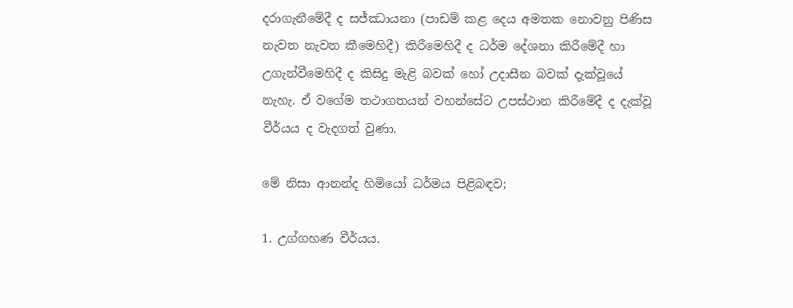දරාගැනීමේදී ද සජ්ඣායනා (පාඩම් කළ දෙය අමතක නොවනු පිණිස නැවත නැවත කීමෙහිදී) කිරීමෙහිදී ද ධර්ම දේශනා කිරීමේදී හා උගැන්වීමෙහිදී ද කිසිදු මැළි බවක් හෝ උදාසීන බවක් දැක්වූයේ නැහැ. ඒ වගේම තථාගතයන් වහන්සේට උපස්ථාන කිරීමේදී ද දැක්වූ වීර්යය ද වැදගත් වුණා.

මේ නිසා ආනන්ද හිමියෝ ධර්මය පිළිබඳව;

1. උග්ගහණ වීර්යය.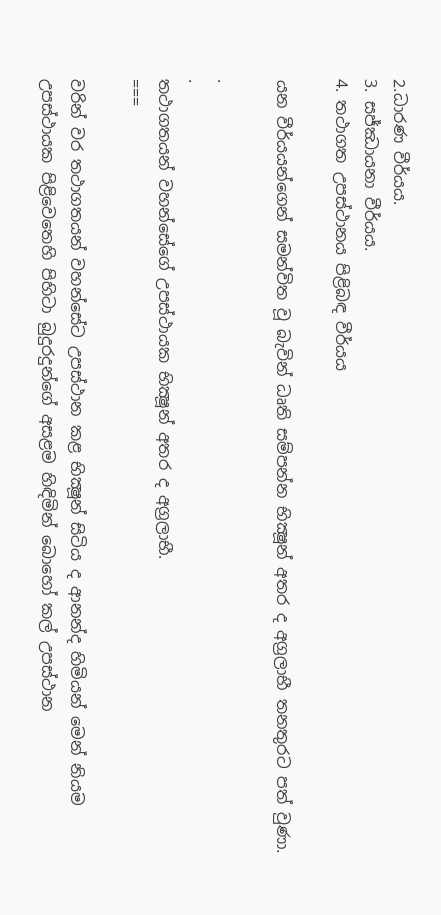2.ධාරණ වීර්යය.
3. සජ්ඣායනා වීර්යය.
4. තථාගත උපස්ථානය පිළිබඳ වීර්යය

යන වීර්යයන්ගෙන් සමන්විත වූ බැවින් ධෘති සම්පන්න භික්‍ෂූන් අතර ද අග්‍රලාභී තනතුරට පත් වුණා.

.
.
තථාගතයන් වහන්සේගේ උපස්ථායක භික්‍ෂූන් අතර ද අග්‍රලාභී.
===

වරින් වර තථාගතයන් වහන්සේට උපස්ථාන කළ භික්‍ෂූන් සිටිය ද ආනන්ද හිමියන් මෙන් නියම උපස්ථායක පිළිවෙතෙහි පිහිටා බුදුරදුන්ගේ අසළම හිඳිමින් බොහෝ කල් උපස්ථාන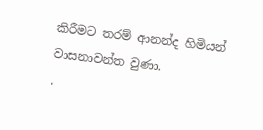කිරීමට තරම් ආනන්ද හිමියන් වාසනාවන්ත වුණා.
.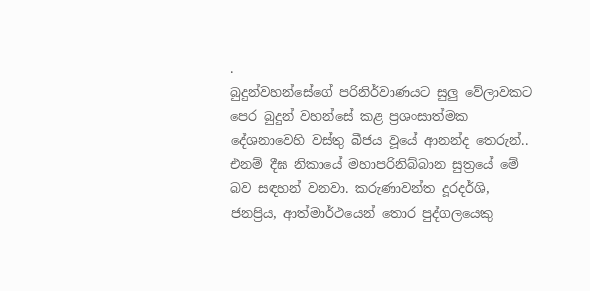.
බුදුන්වහන්සේගේ පරිනිර්වාණයට සුලු වේලාවකට පෙර බුදුන් වහන්සේ කළ ප්‍රශංසාත්මක දේශනාවෙහි වස්තු බීජය වූයේ ආනන්ද තෙරුන්.. එනම් දීඝ නිකායේ මහාපරිනිබ්බාන සුත්‍රයේ මේ බව සඳහන් වනවා. කරුණාවන්ත දූරදර්ශි, ජනප්‍රිය, ආත්මාර්ථයෙන් තොර පුද්ගලයෙකු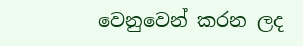වෙනුවෙන් කරන ලද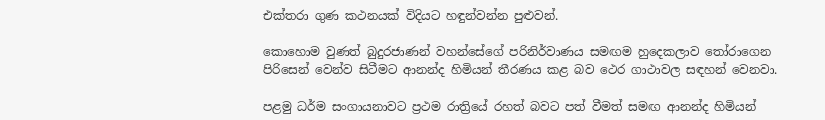එක්තරා ගුණ කථනයක් විදියට හඳුන්වන්න පුළුවන්.

කොහොම වුණත් බුදුරජාණන් වහන්සේගේ පරිනිර්වාණය සමඟම හුදෙකලාව තෝරාගෙන පිරිසෙන් වෙන්ව සිටීමට ආනන්ද හිමියන් තීරණය කළ බව ථෙර ගාථාවල සඳහන් වෙනවා.

පළමු ධර්ම සංගායනාවට ප්‍රථම රාත්‍රියේ රහත් බවට පත් වීමත් සමඟ ආනන්ද හිමියන්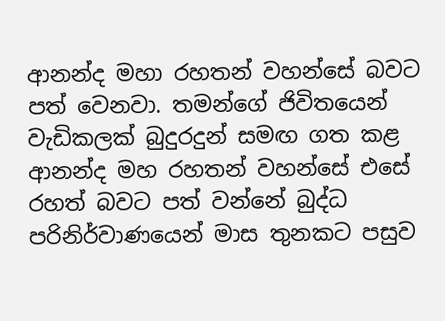ආනන්ද මහා රහතන් වහන්සේ බවට පත් වෙනවා. තමන්ගේ ජිවිතයෙන් වැඩිකලක් බුදුරදුන් සමඟ ගත කළ ආනන්ද මහ රහතන් වහන්සේ එසේ රහත් බවට පත් වන්නේ බුද්ධ පරිනිර්වාණයෙන් මාස තුනකට පසුව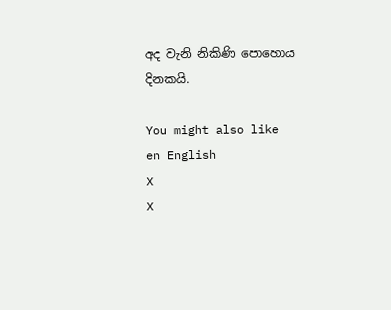අද වැනි නිකිණි පොහොය දිනකයි.

You might also like
en English
X
X